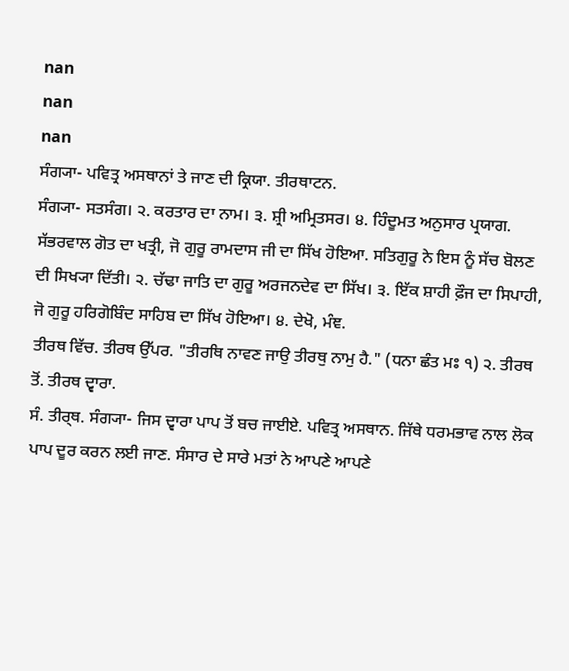nan
nan
nan
ਸੰਗ੍ਯਾ- ਪਵਿਤ੍ਰ ਅਸਥਾਨਾਂ ਤੇ ਜਾਣ ਦੀ ਕ੍ਰਿਯਾ. ਤੀਰਥਾਟਨ.
ਸੰਗ੍ਯਾ- ਸਤਸੰਗ। ੨. ਕਰਤਾਰ ਦਾ ਨਾਮ। ੩. ਸ਼੍ਰੀ ਅਮ੍ਰਿਤਸਰ। ੪. ਹਿੰਦੂਮਤ ਅਨੁਸਾਰ ਪ੍ਰਯਾਗ.
ਸੱਭਰਵਾਲ ਗੋਤ ਦਾ ਖਤ੍ਰੀ, ਜੋ ਗੁਰੂ ਰਾਮਦਾਸ ਜੀ ਦਾ ਸਿੱਖ ਹੋਇਆ. ਸਤਿਗੁਰੂ ਨੇ ਇਸ ਨੂੰ ਸੱਚ ਬੋਲਣ ਦੀ ਸਿਖ੍ਯਾ ਦਿੱਤੀ। ੨. ਚੱਢਾ ਜਾਤਿ ਦਾ ਗੁਰੂ ਅਰਜਨਦੇਵ ਦਾ ਸਿੱਖ। ੩. ਇੱਕ ਸ਼ਾਹੀ ਫ਼ੌਜ ਦਾ ਸਿਪਾਹੀ, ਜੋ ਗੁਰੂ ਹਰਿਗੋਬਿੰਦ ਸਾਹਿਬ ਦਾ ਸਿੱਖ ਹੋਇਆ। ੪. ਦੇਖੋ, ਮੰਞ.
ਤੀਰਥ ਵਿੱਚ. ਤੀਰਥ ਉੱਪਰ. "ਤੀਰਥਿ ਨਾਵਣ ਜਾਉ ਤੀਰਥੁ ਨਾਮੁ ਹੈ." (ਧਨਾ ਛੰਤ ਮਃ ੧) ੨. ਤੀਰਥ ਤੋਂ. ਤੀਰਥ ਦ੍ਵਾਰਾ.
ਸੰ. ਤੀਰ੍ਥ. ਸੰਗ੍ਯਾ- ਜਿਸ ਦ੍ਵਾਰਾ ਪਾਪ ਤੋਂ ਬਚ ਜਾਈਏ. ਪਵਿਤ੍ਰ ਅਸਥਾਨ. ਜਿੱਥੇ ਧਰਮਭਾਵ ਨਾਲ ਲੋਕ ਪਾਪ ਦੂਰ ਕਰਨ ਲਈ ਜਾਣ. ਸੰਸਾਰ ਦੇ ਸਾਰੇ ਮਤਾਂ ਨੇ ਆਪਣੇ ਆਪਣੇ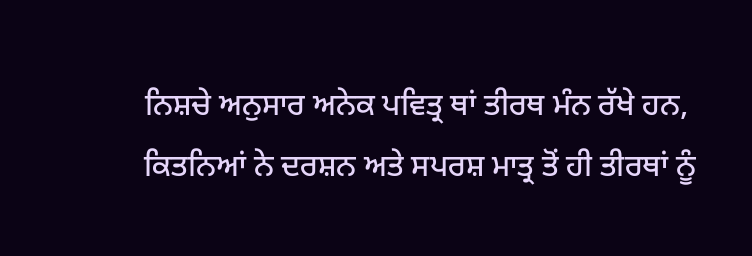ਨਿਸ਼ਚੇ ਅਨੁਸਾਰ ਅਨੇਕ ਪਵਿਤ੍ਰ ਥਾਂ ਤੀਰਥ ਮੰਨ ਰੱਖੇ ਹਨ, ਕਿਤਨਿਆਂ ਨੇ ਦਰਸ਼ਨ ਅਤੇ ਸਪਰਸ਼ ਮਾਤ੍ਰ ਤੋਂ ਹੀ ਤੀਰਥਾਂ ਨੂੰ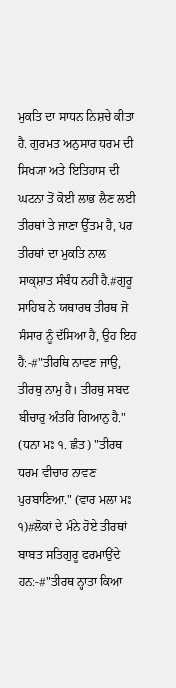ਮੁਕਤਿ ਦਾ ਸਾਧਨ ਨਿਸ਼ਚੇ ਕੀਤਾ ਹੈ. ਗੁਰਮਤ ਅਨੁਸਾਰ ਧਰਮ ਦੀ ਸਿਖ੍ਯਾ ਅਤੇ ਇਤਿਹਾਸ ਦੀ ਘਟਨਾ ਤੋਂ ਕੋਈ ਲਾਭ ਲੈਣ ਲਈ ਤੀਰਥਾਂ ਤੇ ਜਾਣਾ ਉੱਤਮ ਹੈ, ਪਰ ਤੀਰਥਾਂ ਦਾ ਮੁਕਤਿ ਨਾਲ ਸਾਕ੍ਸ਼ਾਤ ਸੰਬੰਧ ਨਹੀਂ ਹੈ.#ਗੁਰੂ ਸਾਹਿਬ ਨੇ ਯਥਾਰਥ ਤੀਰਥ ਜੋ ਸੰਸਾਰ ਨੂੰ ਦੱਸਿਆ ਹੈ, ਉਹ ਇਹ ਹੈ:-#"ਤੀਰਥਿ ਨਾਵਣ ਜਾਉ, ਤੀਰਥੁ ਨਾਮੁ ਹੈ। ਤੀਰਥੁ ਸਬਦ ਬੀਚਾਰੁ ਅੰਤਰਿ ਗਿਆਨੁ ਹੈ." (ਧਨਾ ਮਃ ੧. ਛੰਤ) "ਤੀਰਥ ਧਰਮ ਵੀਚਾਰ ਨਾਵਣ ਪੁਰਬਾਣਿਆ." (ਵਾਰ ਮਲਾ ਮਃ ੧)#ਲੋਕਾਂ ਦੇ ਮੰਨੇ ਹੋਏ ਤੀਰਥਾਂ ਬਾਬਤ ਸਤਿਗੁਰੂ ਫਰਮਾਉਂਦੇ ਹਨ:-#"ਤੀਰਥ ਨ੍ਹਾਤਾ ਕਿਆ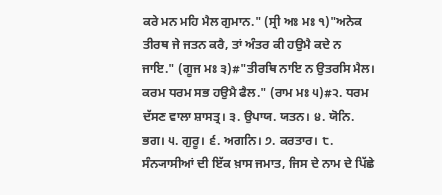ਕਰੇ ਮਨ ਮਹਿ ਮੈਲ ਗੁਮਾਨ." (ਸ੍ਰੀ ਅਃ ਮਃ ੧)"ਅਨੇਕ ਤੀਰਥ ਜੇ ਜਤਨ ਕਰੈ, ਤਾਂ ਅੰਤਰ ਕੀ ਹਉਮੈ ਕਦੇ ਨ ਜਾਇ." (ਗੂਜ ਮਃ ੩)#"ਤੀਰਥਿ ਨਾਇ ਨ ਉਤਰਸਿ ਮੈਲ। ਕਰਮ ਧਰਮ ਸਭ ਹਉਮੈ ਫੈਲ." (ਰਾਮ ਮਃ ੫)#੨. ਧਰਮ ਦੱਸਣ ਵਾਲਾ ਸ਼ਾਸਤ੍ਰ। ੩. ਉਪਾਯ. ਯਤਨ। ੪. ਯੋਨਿ. ਭਗ। ੫. ਗੁਰੂ। ੬. ਅਗਨਿ। ੭. ਕਰਤਾਰ। ੮. ਸੰਨ੍ਯਾਸੀਆਂ ਦੀ ਇੱਕ ਖ਼ਾਸ ਜਮਾਤ, ਜਿਸ ਦੇ ਨਾਮ ਦੇ ਪਿੱਛੇ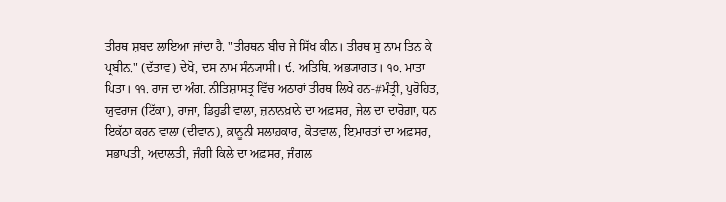ਤੀਰਥ ਸ਼ਬਦ ਲਾਇਆ ਜਾਂਦਾ ਹੈ. "ਤੀਰਥਨ ਬੀਚ ਜੇ ਸਿੱਖ ਕੀਨ। ਤੀਰਥ ਸੁ ਨਾਮ ਤਿਨ ਕੇ ਪ੍ਰਬੀਨ." (ਦੱਤਾਵ) ਦੇਖੋ, ਦਸ ਨਾਮ ਸੰਨ੍ਯਾਸੀ। ੯. ਅਤਿਥਿ. ਅਭ੍ਯਾਗਤ। ੧੦. ਮਾਤਾ ਪਿਤਾ। ੧੧. ਰਾਜ ਦਾ ਅੰਗ. ਨੀਤਿਸ਼ਾਸਤ੍ਰ ਵਿੱਚ ਅਠਾਰਾਂ ਤੀਰਥ ਲਿਖੇ ਹਨ-#ਮੰਤ੍ਰੀ, ਪੁਰੋਹਿਤ, ਯੁਵਰਾਜ (ਟਿੱਕਾ), ਰਾਜਾ, ਡਿਹੁਡੀ ਵਾਲਾ, ਜ਼ਨਾਨਖ਼ਾਨੇ ਦਾ ਅਫ਼ਸਰ, ਜੇਲ ਦਾ ਦਾਰੋਗ਼ਾ, ਧਨ ਇਕੱਠਾ ਕਰਨ ਵਾਲਾ (ਦੀਵਾਨ), ਕ਼ਾਨੂਨੀ ਸਲਾਹ਼ਕਾਰ, ਕੋਤਵਾਲ, ਇ਼ਮਾਰਤਾਂ ਦਾ ਅਫ਼ਸਰ, ਸਭਾਪਤੀ, ਅ਼ਦਾਲਤੀ, ਜੰਗੀ ਕਿਲੇ ਦਾ ਅਫ਼ਸਰ, ਜੰਗਲ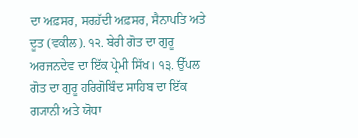ਦਾ ਅਫ਼ਸਰ, ਸਰਹ਼ੱਦੀ ਅਫ਼ਸਰ, ਸੈਨਾਪਤਿ ਅਤੇ ਦੂਤ (ਵਕੀਲ). ੧੨. ਬੇਰੀ ਗੋਤ ਦਾ ਗੁਰੂ ਅਰਜਨਦੇਵ ਦਾ ਇੱਕ ਪ੍ਰੇਮੀ ਸਿੱਖ। ੧੩. ਉੱਪਲ ਗੋਤ ਦਾ ਗੁਰੂ ਹਰਿਗੋਬਿੰਦ ਸਾਹਿਬ ਦਾ ਇੱਕ ਗ੍ਯਾਨੀ ਅਤੇ ਯੋਧਾ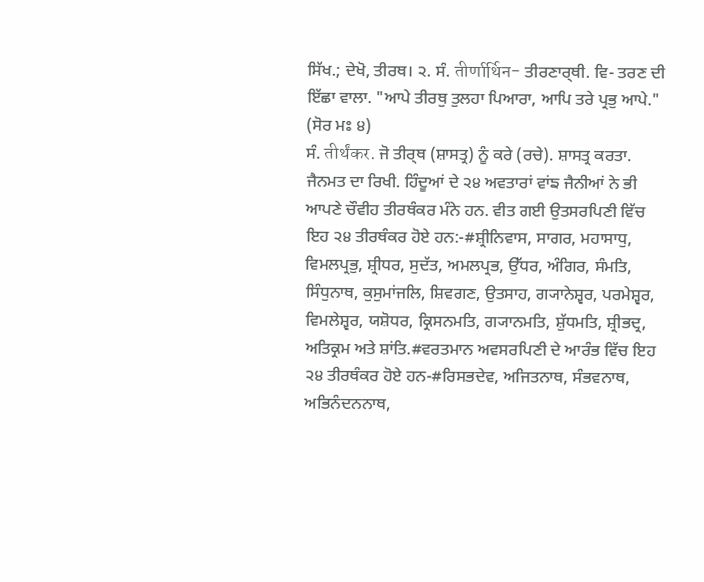ਸਿੱਖ.; ਦੇਖੋ, ਤੀਰਥ। ੨. ਸੰ. तीर्णार्थिन- ਤੀਰਣਾਰ੍ਥੀ. ਵਿ- ਤਰਣ ਦੀ ਇੱਛਾ ਵਾਲਾ. "ਆਪੇ ਤੀਰਥੁ ਤੁਲਹਾ ਪਿਆਰਾ, ਆਪਿ ਤਰੇ ਪ੍ਰਭੁ ਆਪੇ." (ਸੋਰ ਮਃ ੪)
ਸੰ. तीर्थंकर. ਜੋ ਤੀਰ੍ਥ (ਸ਼ਾਸਤ੍ਰ) ਨੂੰ ਕਰੇ (ਰਚੇ). ਸ਼ਾਸਤ੍ਰ ਕਰਤਾ. ਜੈਨਮਤ ਦਾ ਰਿਖੀ. ਹਿੰਦੂਆਂ ਦੇ ੨੪ ਅਵਤਾਰਾਂ ਵਾਂਙ ਜੈਨੀਆਂ ਨੇ ਭੀ ਆਪਣੇ ਚੌਵੀਹ ਤੀਰਥੰਕਰ ਮੰਨੇ ਹਨ. ਵੀਤ ਗਈ ਉਤਸਰਪਿਣੀ ਵਿੱਚ ਇਹ ੨੪ ਤੀਰਥੰਕਰ ਹੋਏ ਹਨ:-#ਸ਼੍ਰੀਨਿਵਾਸ, ਸਾਗਰ, ਮਹਾਸਾਧੁ, ਵਿਮਲਪ੍ਰਭੁ, ਸ਼੍ਰੀਧਰ, ਸੁਦੱਤ, ਅਮਲਪ੍ਰਭ, ਉੱਧਰ, ਅੰਗਿਰ, ਸੰਮਤਿ, ਸਿੰਧੁਨਾਥ, ਕੁਸੁਮਾਂਜਲਿ, ਸ਼ਿਵਗਣ, ਉਤਸਾਹ, ਗ੍ਯਾਨੇਸ਼੍ਵਰ, ਪਰਮੇਸ਼੍ਵਰ, ਵਿਮਲੇਸ਼੍ਵਰ, ਯਸ਼ੋਧਰ, ਕ੍ਰਿਸਨਮਤਿ, ਗ੍ਯਾਨਮਤਿ, ਸ਼ੁੱਧਮਤਿ, ਸ਼੍ਰੀਭਦ੍ਰ, ਅਤਿਕ੍ਰਮ ਅਤੇ ਸ਼ਾਂਤਿ.#ਵਰਤਮਾਨ ਅਵਸਰਪਿਣੀ ਦੇ ਆਰੰਭ ਵਿੱਚ ਇਹ ੨੪ ਤੀਰਥੰਕਰ ਹੋਏ ਹਨ-#ਰਿਸਭਦੇਵ, ਅਜਿਤਨਾਥ, ਸੰਭਵਨਾਥ, ਅਭਿਨੰਦਨਨਾਥ,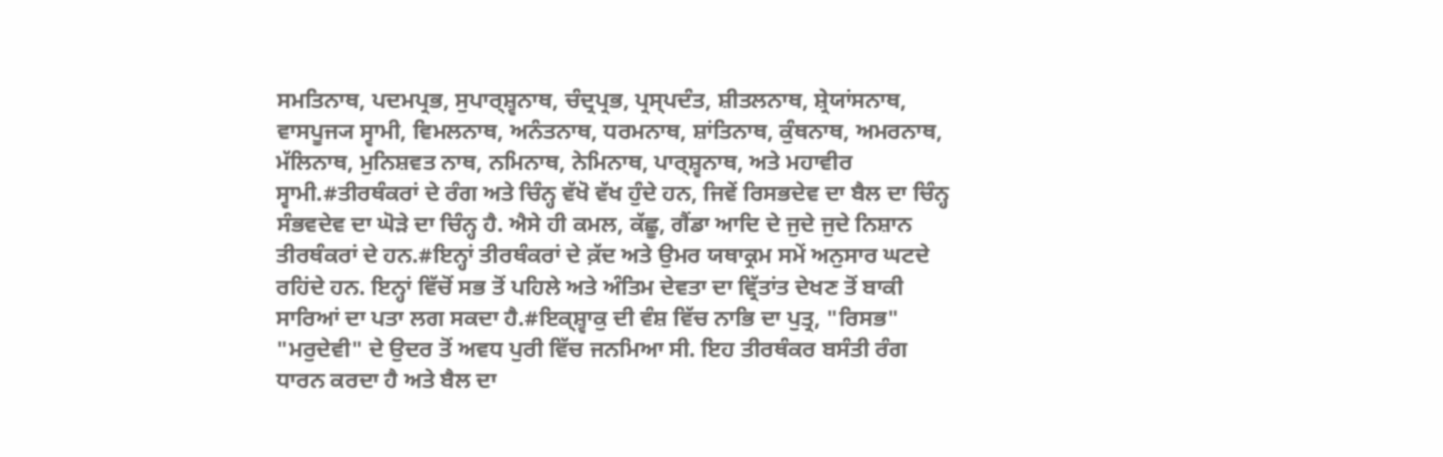ਸਮਤਿਨਾਥ, ਪਦਮਪ੍ਰਭ, ਸੁਪਾਰ੍ਸ਼੍ਵਨਾਥ, ਚੰਦ੍ਰਪ੍ਰਭ, ਪ੍ਰਸ੍ਪਦੰਤ, ਸ਼ੀਤਲਨਾਥ, ਸ਼੍ਰੇਯਾਂਸਨਾਥ, ਵਾਸਪੂਜ੍ਯ ਸ੍ਵਾਮੀ, ਵਿਮਲਨਾਥ, ਅਨੰਤਨਾਥ, ਧਰਮਨਾਥ, ਸ਼ਾਂਤਿਨਾਥ, ਕੁੰਥਨਾਥ, ਅਮਰਨਾਥ, ਮੱਲਿਨਾਥ, ਮੁਨਿਸ਼ਵਤ ਨਾਥ, ਨਮਿਨਾਥ, ਨੇਮਿਨਾਥ, ਪਾਰ੍ਸ਼੍ਵਨਾਥ, ਅਤੇ ਮਹਾਵੀਰ ਸ੍ਵਾਮੀ.#ਤੀਰਥੰਕਰਾਂ ਦੇ ਰੰਗ ਅਤੇ ਚਿੰਨ੍ਹ ਵੱਖੋ ਵੱਖ ਹੁੰਦੇ ਹਨ, ਜਿਵੇਂ ਰਿਸਭਦੇਵ ਦਾ ਬੈਲ ਦਾ ਚਿੰਨ੍ਹ ਸੰਭਵਦੇਵ ਦਾ ਘੋੜੇ ਦਾ ਚਿੰਨ੍ਹ ਹੈ. ਐਸੇ ਹੀ ਕਮਲ, ਕੱਛੂ, ਗੈਂਡਾ ਆਦਿ ਦੇ ਜੁਦੇ ਜੁਦੇ ਨਿਸ਼ਾਨ ਤੀਰਥੰਕਰਾਂ ਦੇ ਹਨ.#ਇਨ੍ਹਾਂ ਤੀਰਥੰਕਰਾਂ ਦੇ ਕ਼ੱਦ ਅਤੇ ਉਮਰ ਯਥਾਕ੍ਰਮ ਸਮੇਂ ਅਨੁਸਾਰ ਘਟਦੇ ਰਹਿਂਦੇ ਹਨ. ਇਨ੍ਹਾਂ ਵਿੱਚੋਂ ਸਭ ਤੋਂ ਪਹਿਲੇ ਅਤੇ ਅੰਤਿਮ ਦੇਵਤਾ ਦਾ ਵ੍ਰਿੱਤਾਂਤ ਦੇਖਣ ਤੋਂ ਬਾਕੀ ਸਾਰਿਆਂ ਦਾ ਪਤਾ ਲਗ ਸਕਦਾ ਹੈ.#ਇਕ੍ਸ਼੍ਵਾਕੁ ਦੀ ਵੰਸ਼ ਵਿੱਚ ਨਾਭਿ ਦਾ ਪੁਤ੍ਰ, "ਰਿਸਭ" "ਮਰੁਦੇਵੀ" ਦੇ ਉਦਰ ਤੋਂ ਅਵਧ ਪੁਰੀ ਵਿੱਚ ਜਨਮਿਆ ਸੀ. ਇਹ ਤੀਰਥੰਕਰ ਬਸੰਤੀ ਰੰਗ ਧਾਰਨ ਕਰਦਾ ਹੈ ਅਤੇ ਬੈਲ ਦਾ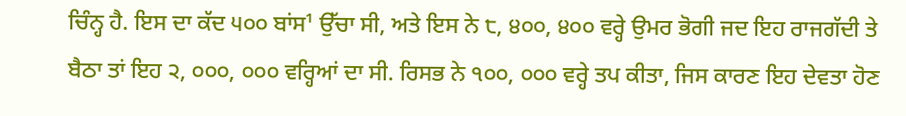ਚਿੰਨ੍ਹ ਹੈ. ਇਸ ਦਾ ਕੱਦ ੫੦੦ ਬਾਂਸ¹ ਉੱਚਾ ਸੀ, ਅਤੇ ਇਸ ਨੇ ੮, ੪੦੦, ੪੦੦ ਵਰ੍ਹੇ ਉਮਰ ਭੋਗੀ ਜਦ ਇਹ ਰਾਜਗੱਦੀ ਤੇ ਬੈਠਾ ਤਾਂ ਇਹ ੨, ੦੦੦, ੦੦੦ ਵਰ੍ਹਿਆਂ ਦਾ ਸੀ. ਰਿਸਭ ਨੇ ੧੦੦, ੦੦੦ ਵਰ੍ਹੇ ਤਪ ਕੀਤਾ, ਜਿਸ ਕਾਰਣ ਇਹ ਦੇਵਤਾ ਹੋਣ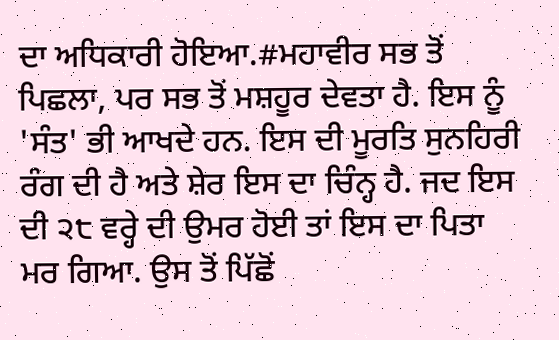ਦਾ ਅਧਿਕਾਰੀ ਹੋਇਆ.#ਮਹਾਵੀਰ ਸਭ ਤੋਂ ਪਿਛਲਾ, ਪਰ ਸਭ ਤੋਂ ਮਸ਼ਹੂਰ ਦੇਵਤਾ ਹੈ. ਇਸ ਨੂੰ 'ਸੰਤ' ਭੀ ਆਖਦੇ ਹਨ. ਇਸ ਦੀ ਮੂਰਤਿ ਸੁਨਹਿਰੀ ਰੰਗ ਦੀ ਹੈ ਅਤੇ ਸ਼ੇਰ ਇਸ ਦਾ ਚਿੰਨ੍ਹ ਹੈ. ਜਦ ਇਸ ਦੀ ੨੮ ਵਰ੍ਹੇ ਦੀ ਉਮਰ ਹੋਈ ਤਾਂ ਇਸ ਦਾ ਪਿਤਾ ਮਰ ਗਿਆ. ਉਸ ਤੋਂ ਪਿੱਛੋਂ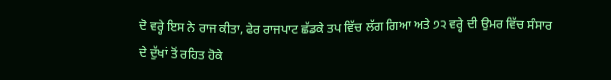ਦੋ ਵਰ੍ਹੇ ਇਸ ਨੇ ਰਾਜ ਕੀਤਾ, ਫੇਰ ਰਾਜਪਾਟ ਛੱਡਕੇ ਤਪ ਵਿੱਚ ਲੱਗ ਗਿਆ ਅਤੇ ੭੨ ਵਰ੍ਹੇ ਦੀ ਉਮਰ ਵਿੱਚ ਸੰਸਾਰ ਦੇ ਦੁੱਖਾਂ ਤੋਂ ਰਹਿਤ ਹੋਕੇ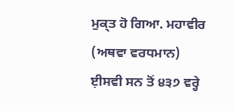ਮੁਕ੍ਤ ਹੋ ਗਿਆ. ਮਹਾਵੀਰ (ਅਥਵਾ ਵਰਧਮਾਨ) ਈ਼ਸਵੀ ਸਨ ਤੋਂ ੪੩੭ ਵਰ੍ਹੇ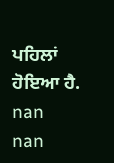ਪਹਿਲਾਂ ਹੋਇਆ ਹੈ.
nan
nan